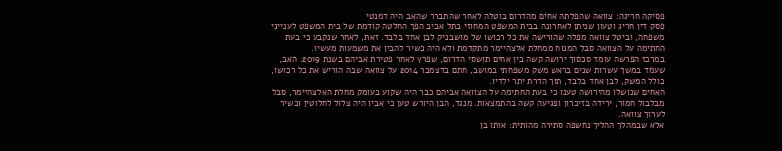פסיקה חריגה: צוואה שהפלתה אחים מהדרום בוטלה לאחר שהתברר שהאב היה דמנטי
פסק דין חריג וטעון שניתן לאחרונה בבית המשפט המחוזי בתל אביב הפך החלטה קודמת של בית המשפט לענייני משפחה, וביטל צוואה מפלה שהורישה את כל רכושו של מושבניק לבן אחד בלבד. זאת, לאחר שנקבע כי בעת החתימה על הצוואה סבל המנוח ממחלת אלצהיימר מתקדמת ולא היה כשיר להבין את משמעות מעשיו.
במרכז הפרשה עומד סכסוך ירושה קשה בין אחים תושסי הדרום, שפרץ לאחר פטירת אביהם בשנת 2019. האב, שעמד במשך עשרות שנים בראש משק משפחתי במושב, חתם בדצמבר 2014 על צוואה שבה הוריש את כל רכושו, כולל המשק, לבן אחד בלבד, תוך הדרת יתר ילדיו.
האחים שנושלו מהירושה טענו כי בעת החתימה על הצוואה אביהם כבר היה שקוע בעומק מחלת האלצהיימר, סבל מבלבול חמור, ירידה בזיכרון ופגיעה קשה בהתמצאות. מנגד, הבן היורש טען כי אביו היה צלול לחלוטין וכשיר לערוך צוואה.
אלא שבמהלך ההליך נחשפה סתירה מהותית: אותו בן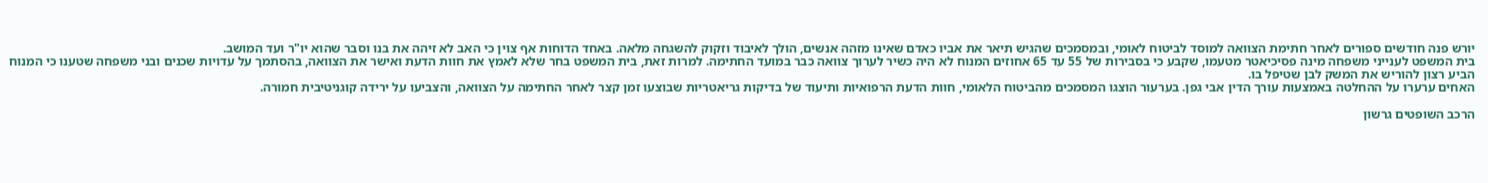יורש פנה חודשים ספורים לאחר חתימת הצוואה למוסד לביטוח לאומי, ובמסמכים שהגיש תיאר את אביו כאדם שאינו מזהה אנשים, הולך לאיבוד וזקוק להשגחה מלאה. באחד הדוחות אף צוין כי האב לא זיהה את בנו וסבר שהוא יו"ר ועד המושב.
בית המשפט לענייני משפחה מינה פסיכיאטר מטעמו, שקבע כי בסבירות של 55 עד 65 אחוזים המנוח לא היה כשיר לערוך צוואה כבר במועד החתימה. למרות זאת, בית המשפט בחר שלא לאמץ את חוות הדעת ואישר את הצוואה, בהסתמך על עדויות שכנים ובני משפחה שטענו כי המנוח הביע רצון להוריש את המשק לבן שטיפל בו.
האחים ערערו על ההחלטה באמצעות עורך הדין אבי גפן. בערעור הוצגו המסמכים מהביטוח הלאומי, חוות הדעת הרפואיות ותיעוד של בדיקות גריאטריות שבוצעו זמן קצר לאחר החתימה על הצוואה, והצביעו על ירידה קוגניטיבית חמורה.

הרכב השופטים גרשון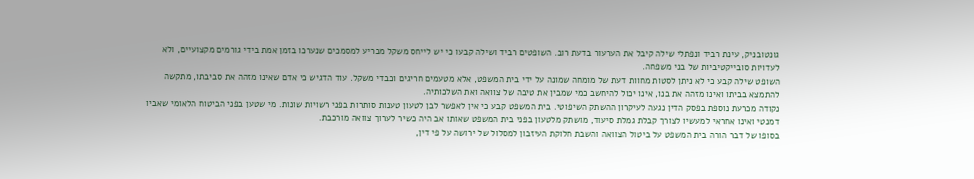גונטובניק, עינת רביד ונפתלי שילה קיבל את הערעור בדעת רוב. השופטים רביד ושילה קבעו כי יש לייחס משקל מכריע למסמכים שנערכו בזמן אמת בידי גורמים מקצועיים, ולא לעדויות סובייקטיביות של בני משפחה.
השופט שילה קבע כי לא ניתן לסטות מחוות דעת של מומחה שמונה על ידי בית המשפט, אלא מטעמים חריגים וכבדי משקל. עוד הדגיש כי אדם שאינו מזהה את סביבתו, מתקשה להתמצא בביתו ואינו מזהה את בנו, אינו יכול להיחשב כמי שמבין את טיבה של צוואה ואת השלכותיה.
נקודה מכרעת נוספת בפסק הדין נגעה לעיקרון ההשתק השיפוטי. בית המשפט קבע כי אין לאפשר לבן לטעון טענות סותרות בפני רשויות שונות. מי שטען בפני הביטוח הלאומי שאביו דמנטי ואינו אחראי למעשיו לצורך קבלת גמלת סיעוד, מושתק מלטעון בפני בית המשפט שאותו אב היה כשיר לערוך צוואה מורכבת.
בסופו של דבר הורה בית המשפט על ביטול הצוואה והשבת חלוקת העיזבון למסלול של ירושה על פי דין,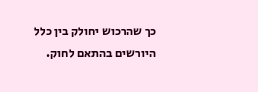כך שהרכוש יחולק בין כלל היורשים בהתאם לחוק.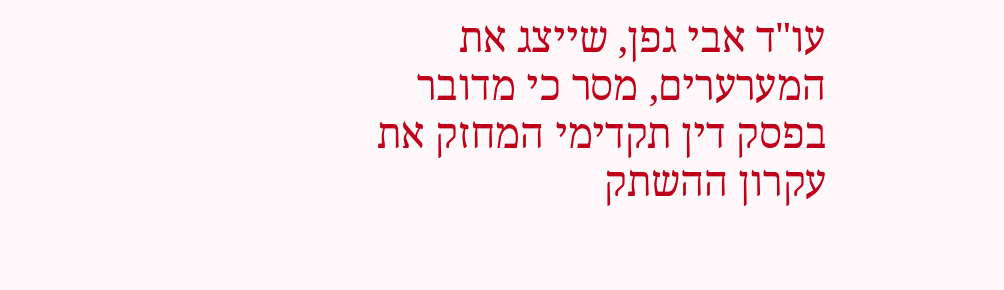עו"ד אבי גפן, שייצג את המערערים, מסר כי מדובר בפסק דין תקדימי המחזק את עקרון ההשתק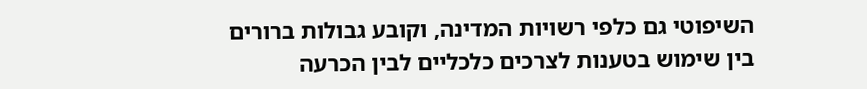השיפוטי גם כלפי רשויות המדינה, וקובע גבולות ברורים בין שימוש בטענות לצרכים כלכליים לבין הכרעה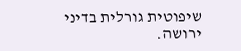שיפוטית גורלית בדיני ירושה.